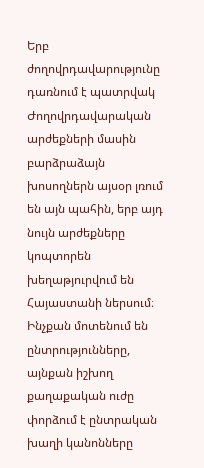Երբ ժողովրդավարությունը դառնում է պատրվակ
Ժողովրդավարական արժեքների մասին բարձրաձայն խոսողներն այսօր լռում են այն պահին, երբ այդ նույն արժեքները կոպտորեն խեղաթյուրվում են Հայաստանի ներսում։ Ինչքան մոտենում են ընտրությունները, այնքան իշխող քաղաքական ուժը փորձում է ընտրական խաղի կանոնները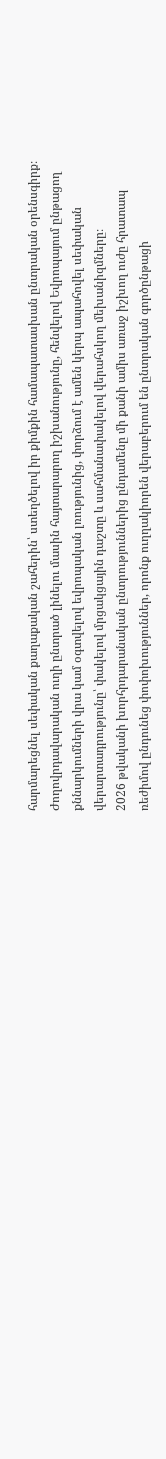հարմարեցնել սեփական քաղաքական շահերին՝ ստեղծելով իր քիմքին համապատասխան ընտրական օրենսգիրք։
Ժողովրդավարական ուղի ընտրած լինելու մասին հայտարարող իշխանությունը, հենվելով Եվրոպայում ընթացող քննարկումների վրա կամ օգտվելով եվրոպական լռությունից, փորձում է ամեն կերպ ապահովել սեփական վերարտադրությունը՝ փակելով մրցակցային դաշտը և սահմանափակելով վերահսկող մեխանիզմները։
2026 թվականի խորհրդարանական ընտրություններից ընդամենը մի քանի ամիս առաջ իշխող ուժը հրատապ ռեժիմով ընդունեց փոփոխություններ, որոնք ուղղակիորեն վերաբերում են ընտրական գործընթացի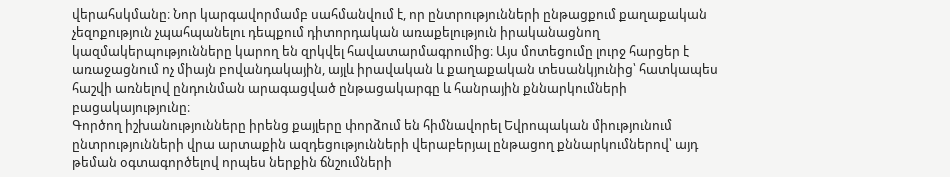վերահսկմանը։ Նոր կարգավորմամբ սահմանվում է, որ ընտրությունների ընթացքում քաղաքական չեզոքություն չպահպանելու դեպքում դիտորդական առաքելություն իրականացնող կազմակերպությունները կարող են զրկվել հավատարմագրումից։ Այս մոտեցումը լուրջ հարցեր է առաջացնում ոչ միայն բովանդակային, այլև իրավական և քաղաքական տեսանկյունից՝ հատկապես հաշվի առնելով ընդունման արագացված ընթացակարգը և հանրային քննարկումների բացակայությունը։
Գործող իշխանությունները իրենց քայլերը փորձում են հիմնավորել Եվրոպական միությունում ընտրությունների վրա արտաքին ազդեցությունների վերաբերյալ ընթացող քննարկումներով՝ այդ թեման օգտագործելով որպես ներքին ճնշումների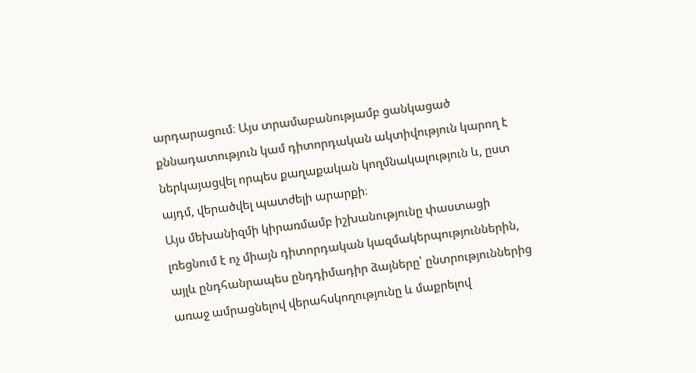արդարացում։ Այս տրամաբանությամբ ցանկացած քննադատություն կամ դիտորդական ակտիվություն կարող է ներկայացվել որպես քաղաքական կողմնակալություն և, ըստ այդմ, վերածվել պատժելի արարքի։
Այս մեխանիզմի կիրառմամբ իշխանությունը փաստացի լռեցնում է ոչ միայն դիտորդական կազմակերպություններին, այլև ընդհանրապես ընդդիմադիր ձայները՝ ընտրություններից առաջ ամրացնելով վերահսկողությունը և մաքրելով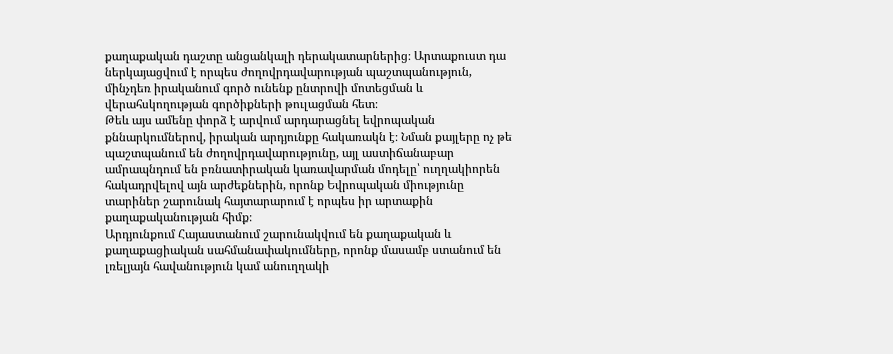քաղաքական դաշտը անցանկալի դերակատարներից։ Արտաքուստ դա ներկայացվում է որպես ժողովրդավարության պաշտպանություն, մինչդեռ իրականում գործ ունենք ընտրովի մոտեցման և վերահսկողության գործիքների թուլացման հետ։
Թեև այս ամենը փորձ է արվում արդարացնել եվրոպական քննարկումներով, իրական արդյունքը հակառակն է։ Նման քայլերը ոչ թե պաշտպանում են ժողովրդավարությունը, այլ աստիճանաբար ամրապնդում են բռնատիրական կառավարման մոդելը՝ ուղղակիորեն հակադրվելով այն արժեքներին, որոնք Եվրոպական միությունը տարիներ շարունակ հայտարարում է որպես իր արտաքին քաղաքականության հիմք։
Արդյունքում Հայաստանում շարունակվում են քաղաքական և քաղաքացիական սահմանափակումները, որոնք մասամբ ստանում են լռելյայն հավանություն կամ անուղղակի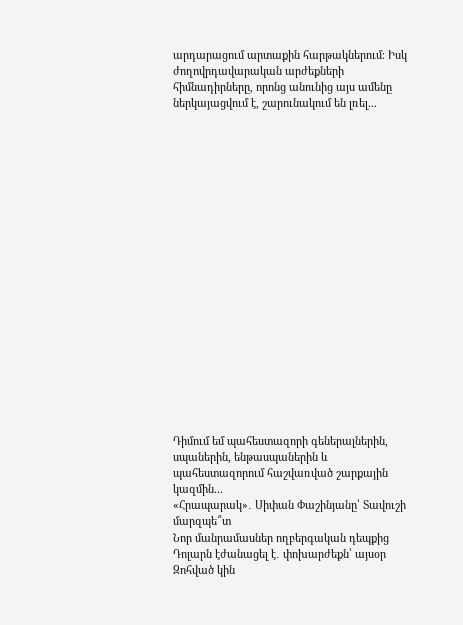արդարացում արտաքին հարթակներում։ Իսկ ժողովրդավարական արժեքների հիմնադիրները, որոնց անունից այս ամենը ներկայացվում է, շարունակում են լռել...




















Դիմում եմ պահեստազորի գեներալներին, սպաներին, ենթասպաներին և պահեստազորում հաշվառված շարքային կազմին...
«Հրապարակ»․ Սիփան Փաշինյանը՝ Տավուշի մարզպե՞տ
Նոր մանրամասներ ողբերգական դեպքից
Դոլարն էժանացել է․ փոխարժեքն՝ այսօր
Զոհված կին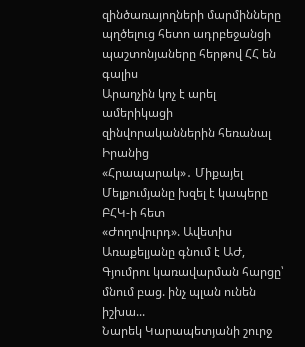զինծառայողների մարմինները պղծելուց հետո ադրբեջանցի պաշտոնյաները հերթով ՀՀ են գալիս
Արաղչին կոչ է արել ամերիկացի զինվորականներին հեռանալ Իրանից
«Հրապարակ»․ Միքայել Մելքումյանը խզել է կապերը ԲՀԿ-ի հետ
«Ժողովուրդ». Ավետիս Առաքելյանը գնում է ԱԺ, Գյումրու կառավարման հարցը՝ մնում բաց. ինչ պլան ունեն իշխա...
Նարեկ Կարապետյանի շուրջ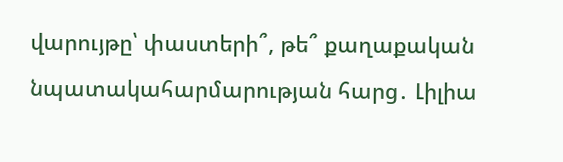վարույթը՝ փաստերի՞, թե՞ քաղաքական նպատակահարմարության հարց․ Լիլիա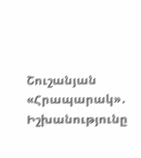Շուշանյան
«Հրապարակ»․ Իշխանությունը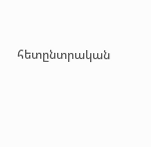հետընտրական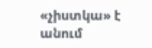«չիստկա» է անում